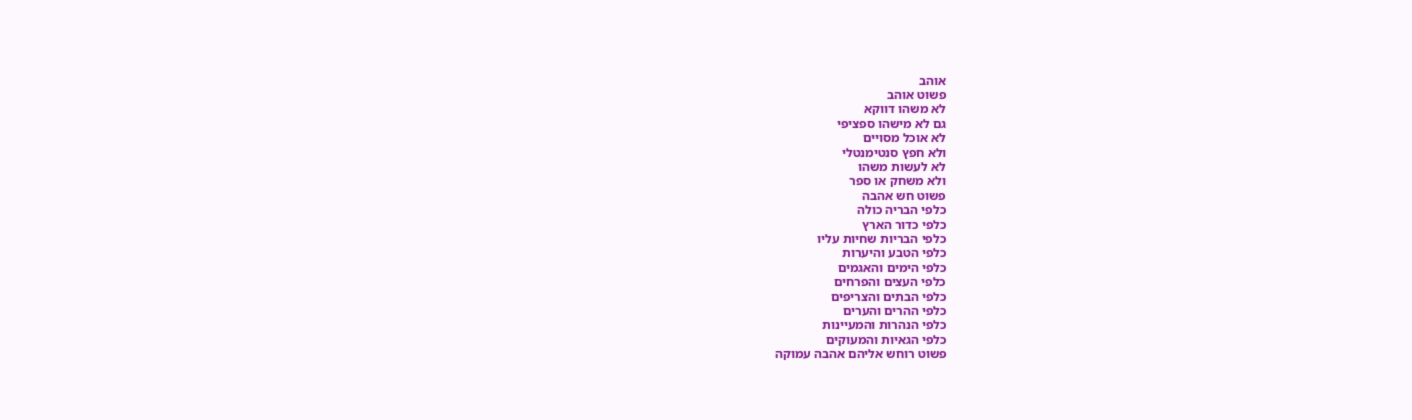אוהב
פשוט אוהב
לא משהו דווקא
גם לא מישהו ספציפי
לא אוכל מסויים
ולא חפץ סנטימנטלי
לא לעשות משהו
ולא משחק או ספר
פשוט חש אהבה
כלפי הבריה כולה
כלפי כדור הארץ
כלפי הבריות שחיות עליו
כלפי הטבע והיערות
כלפי הימים והאגמים
כלפי העצים והפרחים
כלפי הבתים והצריפים
כלפי ההרים והערים
כלפי הנהרות והמעיינות
כלפי הגאיות והמעוקים
פשוט רוחש אליהם אהבה עמוקה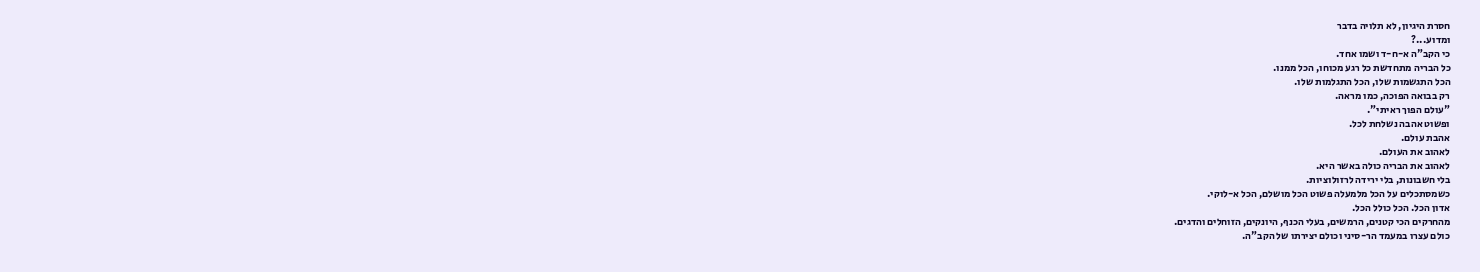חסרת היגיון, לא תלויה בדבר
ומדוע...?
כי הקב"ה א-ח-ד ושמו אחד.
כל הבריה מתחדשת כל רגע מכוחו, הכל ממנו.
הכל התגשמות שלו, הכל התגלמות שלו.
רק בבואה הפוכה, כמו מראה.
"עולם הפוך ראיתי".
ופשוט אהבה נשלחת לכל.
אהבת עולם.
לאהוב את העולם.
לאהוב את הבריה כולה באשר היא.
בלי חשבונות, בלי ירידה לרזולוציות.
כשמסתכלים על הכל מלמעלה פשוט הכל מושלם, הכל א-לוקי.
אדון הכל. הכל כולל הכל.
מהחרקים הכי קטנים, הרמשים, בעלי הכנף, היונקים, הזוחלים והדגים.
כולם עצרו במעמד הר-סיני וכולם יצירתו של הקב"ה.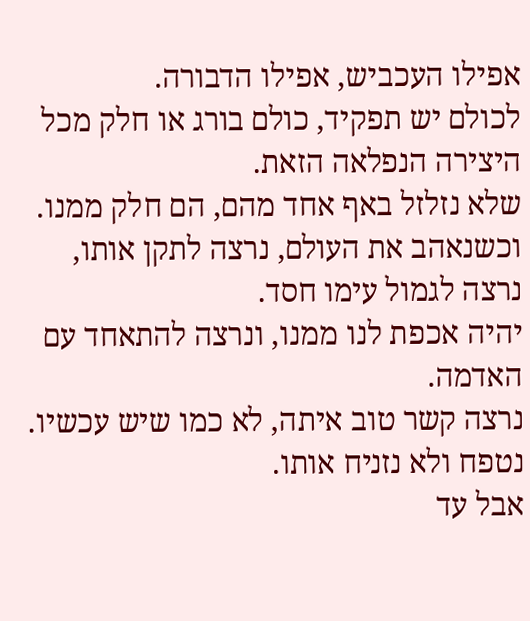אפילו העכביש, אפילו הדבורה.
לכולם יש תפקיד, כולם בורג או חלק מכל היצירה הנפלאה הזאת.
שלא נזלזל באף אחד מהם, הם חלק ממנו.
וכשנאהב את העולם, נרצה לתקן אותו, נרצה לגמול עימו חסד.
יהיה אכפת לנו ממנו, ונרצה להתאחד עם האדמה.
נרצה קשר טוב איתה, לא כמו שיש עכשיו.
נטפח ולא נזניח אותו.
אבל עד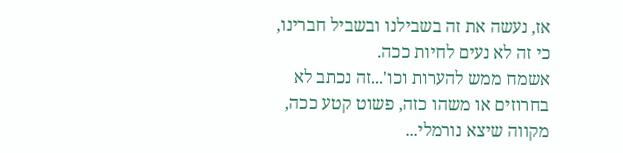אז, נעשה את זה בשבילנו ובשביל חברינו, כי זה לא נעים לחיות ככה.
אשמח ממש להערות וכו'...זה נכתב לא בחרוזים או משהו כזה, פשוט קטע ככה, מקווה שיצא נורמלי...